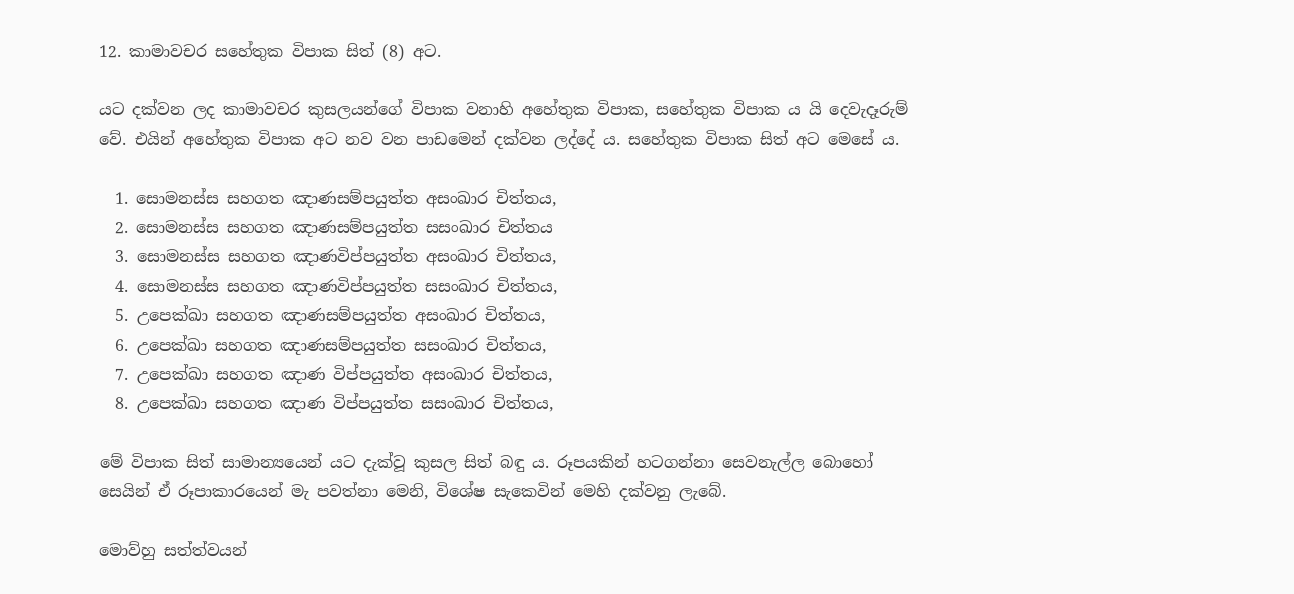12. කාමාවචර සහේතුක විපාක සිත් (8) අට.

යට දක්වන ලද කාමාවචර කුසලයන්ගේ විපාක වනාහි අහේතුක විපාක, සහේතුක විපාක ය යි දෙවැදෑරුම් වේ. එයින් අහේතුක විපාක අට නව වන පාඩමෙන් දක්වන ලද්දේ ය. සහේතුක විපාක සිත් අට මෙසේ ය.

  1. සොමනස්ස සහගත ඤාණසම්පයුත්ත අසංඛාර චිත්තය,
  2. සොමනස්ස සහගත ඤාණසම්පයුත්ත සසංඛාර චිත්තය
  3. සොමනස්ස සහගත ඤාණවිප්පයුත්ත අසංඛාර චිත්තය,
  4. සොමනස්ස සහගත ඤාණවිප්පයුත්ත සසංඛාර චිත්තය,
  5. උපෙක්ඛා සහගත ඤාණසම්පයුත්ත අසංඛාර චිත්තය,
  6. උපෙක්ඛා සහගත ඤාණසම්පයුත්ත සසංඛාර චිත්තය,
  7. උපෙක්ඛා සහගත ඤාණ විප්පයුත්ත අසංඛාර චිත්තය,
  8. උපෙක්ඛා සහගත ඤාණ විප්පයුත්ත සසංඛාර චිත්තය,

මේ විපාක සිත් සාමාන්‍යයෙන් යට දැක්වූ කුසල සිත් බඳු ය. රූපයකින් හටගන්නා සෙවනැල්ල බොහෝ සෙයින් ඒ රූපාකාරයෙන් මැ පවත්නා මෙනි, විශේෂ සැකෙවින් මෙහි දක්වනු ලැබේ.

මොව්හු සත්ත්වයන්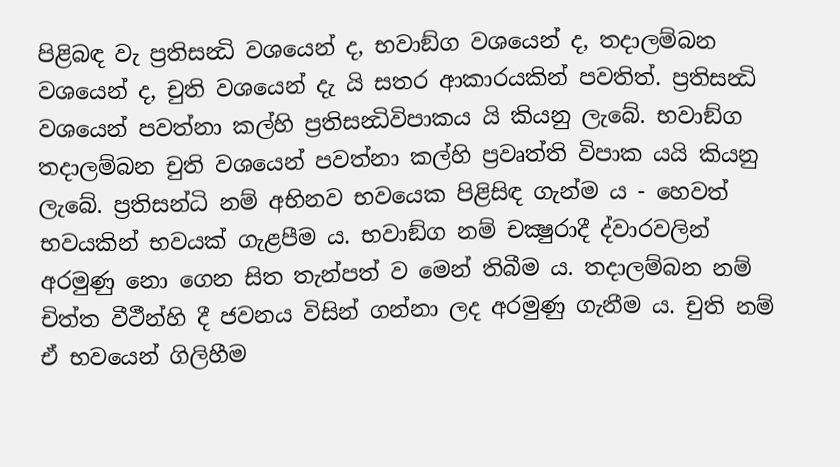පිළිබඳ වැ ප්‍රතිසන්‍ධි වශයෙන් ද, භවාඞ්ග වශයෙන් ද, තදාලම්බන වශයෙන් ද, චුති වශයෙන් දැ යි සතර ආකාරයකින් පවතිත්. ප්‍රතිසන්‍ධි වශයෙන් පවත්නා කල්හි ප්‍රතිසන්‍ධිවිපාකය යි කියනු ලැබේ. භවාඞ්ග තදාලම්බන චුති වශයෙන් පවත්නා කල්හි ප්‍රවෘත්ති විපාක යයි කියනු ලැබේ. ප්‍රතිසන්ධි නම් අභිනව භවයෙක පිළිසිඳ ගැන්ම ය - හෙවත් භවයකින් භවයක් ගැළපීම ය. භවාඞ්ග නම් චක්‍ෂුරාදී ද්වාරවලින් අරමුණු නො ගෙන සිත තැන්පත් ව මෙන් තිබීම ය. තදාලම්බන නම් චිත්ත වීථීන්හි දී ජවනය විසින් ගන්නා ලද අරමුණු ගැනීම ය. චුති නම් ඒ භවයෙන් ගිලිහීම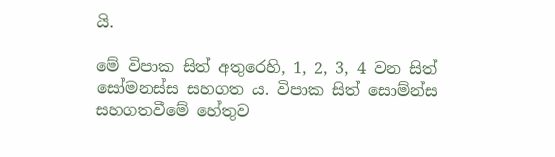යි.

මේ විපාක සිත් අතුරෙහි, 1, 2, 3, 4 වන සිත් සෝමනස්ස සහගත ය. විපාක සිත් සොම්න්ස සහගතවීමේ හේතුව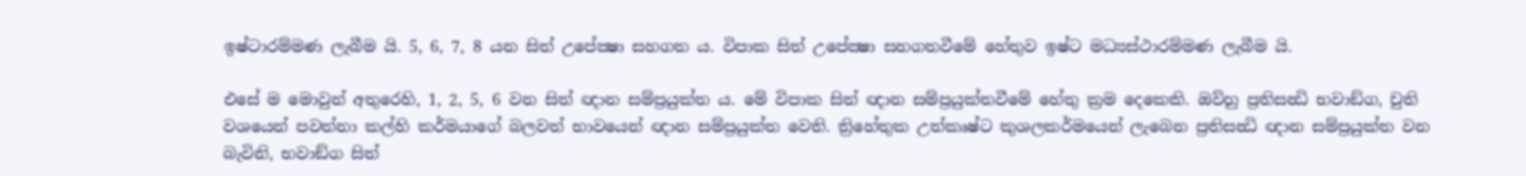ඉෂ්ටාරම්මණ ලැබීම යි. 5, 6, 7, 8 යන සිත් උපේක්‍ෂා සහගත ය. විපාක සිත් උපේක්‍ෂා සහගතවීමේ හේතුව ඉෂ්ට මධ්‍යස්ථාරම්මණ ලැබීම යි.

එසේ ම මොවුන් අතුරෙහි, 1, 2, 5, 6 වන සිත් ඥාන සම්ප්‍රයුක්ත ය. මේ විපාක සිත් ඥාන සම්ප්‍රයුක්තවීමේ හේතු ක්‍රම දෙකෙකි. ඔව්හු ප්‍රතිසන්‍ධි භවාඞ්ග, චුති වශයෙන් පවත්නා කල්හි කර්මයාගේ බලවත් භාවයෙන් ඥාන සම්ප්‍රයුක්ත වෙති. ත්‍රිහේතුක උත්කෘෂ්ට කුශලකර්මයෙන් ලැබෙන ප්‍රතිසන්‍ධි ඥාන සම්ප්‍රයුක්ත වන බැවිනි, භවාඞ්ග සිත්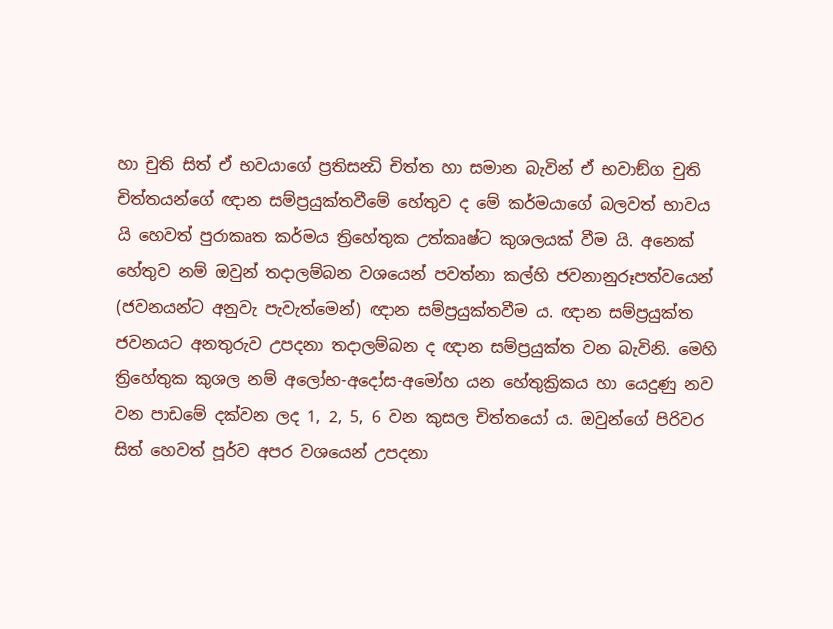හා චුති සිත් ඒ භවයාගේ ප්‍රතිසන්‍ධි චිත්ත හා සමාන බැවින් ඒ භවාඞ්ග චුති චිත්තයන්ගේ ඥාන සම්ප්‍රයුක්තවීමේ හේතුව ද මේ කර්මයාගේ බලවත් භාවය යි හෙවත් පුරාකෘත කර්මය ත්‍රිහේතුක උත්කෘෂ්ට කුශලයක් වීම යි. අනෙක් හේතුව නම් ඔවුන් තදාලම්බන වශයෙන් පවත්නා කල්හි ජවනානුරූපත්වයෙන් (ජවනයන්ට අනුවැ පැවැත්මෙන්) ඥාන සම්ප්‍රයුක්තවීම ය. ඥාන සම්ප්‍රයුක්ත ජවනයට අනතුරුව උපදනා තදාලම්බන ද ඥාන සම්ප්‍රයුක්ත වන බැවිනි. මෙහි ත්‍රිහේතුක කුශල නම් අලෝභ-අදෝස-අමෝහ යන හේතුක්‍රිකය හා යෙදුණු නව වන පාඩමේ දක්වන ලද 1, 2, 5, 6 වන කුසල චිත්තයෝ ය. ඔවුන්ගේ පිරිවර සිත් හෙවත් පූර්ව අපර වශයෙන් උපදනා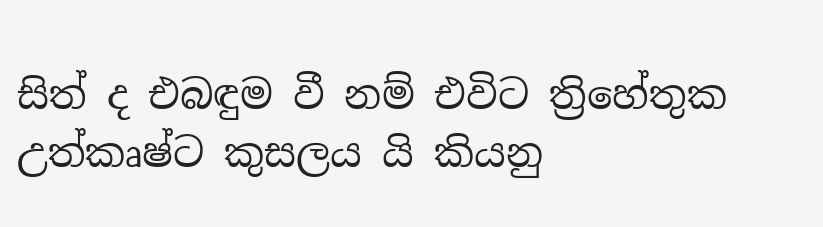සිත් ද එබඳුම වී නම් එවිට ත්‍රිහේතුක උත්කෘෂ්ට කුසලය යි කියනු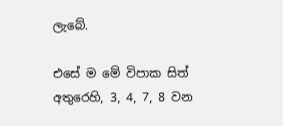ලැබේ.

එසේ ම මේ විපාක සිත් අතුරෙහි, 3, 4, 7, 8 වන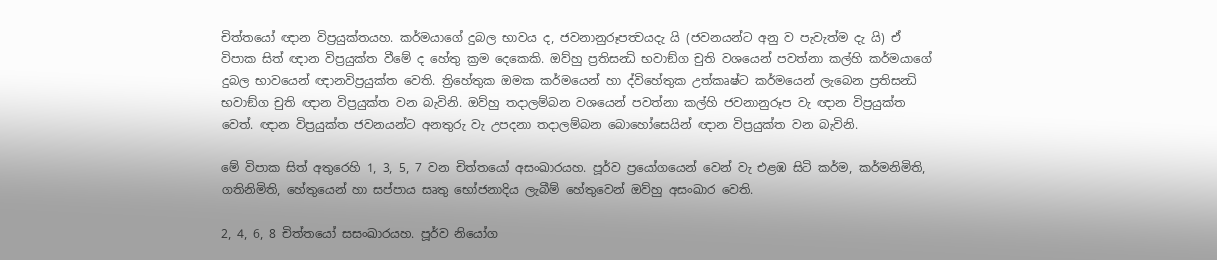චිත්තයෝ ඥාන විප්‍රයුක්තයහ. කර්මයාගේ දුබල භාවය ද, ජවනානුරූපත්‍වයදැ යි (ජවනයන්ට අනු ව පැවැත්ම දැ යි) ඒ විපාක සිත් ඥාන විප්‍රයුක්ත වීමේ ද හේතු ක්‍රම දෙකෙකි. ඔව්හු ප්‍රතිසන්‍ධි භවාඞ්ග චුති වශයෙන් පවත්නා කල්හි කර්මයාගේ දුබල භාවයෙන් ඥානවිප්‍රයුක්ත වෙති. ත්‍රිහේතුක ඔමක කර්මයෙන් හා ද්විහේතුක උත්කෘෂ්ට කර්මයෙන් ලැබෙන ප්‍රතිසන්‍ධි භවාඞ්ග චුති ඥාන විප්‍රයුක්ත වන බැවිනි. ඔව්හු තදාලම්බන වශයෙන් පවත්නා කල්හි ජවනානුරූප වැ ඥාන විප්‍රයුක්ත වෙත්. ඥාන විප්‍රයුක්ත ජවනයන්ට අනතුරු වැ උපදනා තදාලම්බන බොහෝසෙයින් ඥාන විප්‍රයුක්ත වන බැවිනි.

මේ විපාක සිත් අතුරෙහි 1, 3, 5, 7 වන චිත්තයෝ අසංඛාරයහ. පූර්ව ප්‍රයෝගයෙන් වෙන් වැ එළඹ සිටි කර්ම, කර්මනිමිති, ගතිනිමිති, හේතුයෙන් හා සප්පාය සෘතු භෝජනාදිය ලැබීම් හේතුවෙන් ඔව්හු අසංඛාර වෙති.

2, 4, 6, 8 චිත්තයෝ සසංඛාරයහ. පූර්ව නියෝග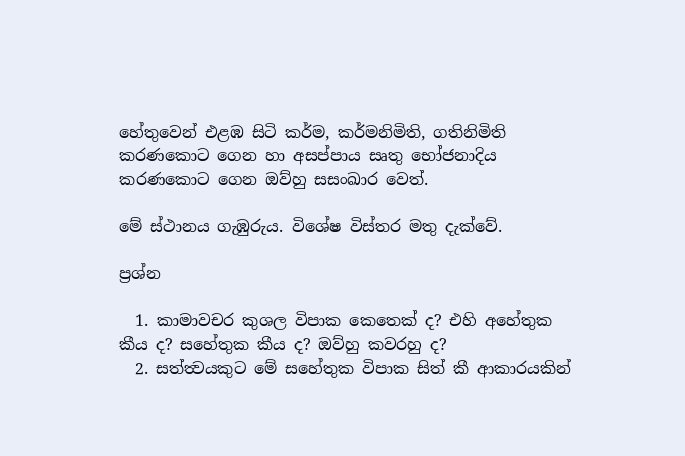හේතුවෙන් එළඹ සිටි කර්ම, කර්මනිමිති, ගතිනිමිති කරණකොට ගෙන හා අසප්පාය සෘතු භෝජනාදිය කරණකොට ගෙන ඔව්හු සසංඛාර වෙත්.

මේ ස්ථානය ගැඹුරුය. විශේෂ විස්තර මතු දැක්වේ.

ප්‍රශ්න

  1. කාමාවචර කුශල විපාක කෙතෙක් ද? එහි අහේතුක කීය ද? සහේතුක කීය ද? ඔව්හු කවරහු ද?
  2. සත්ත්‍වයකුට මේ සහේතුක විපාක සිත් කී ආකාරයකින්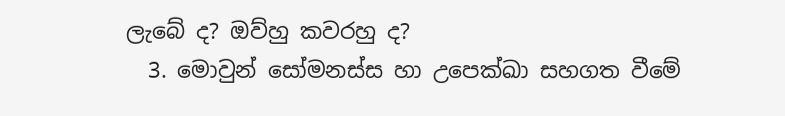ලැබේ ද? ඔව්හු කවරහු ද?
  3. මොවුන් සෝමනස්ස හා උපෙක්ඛා සහගත වීමේ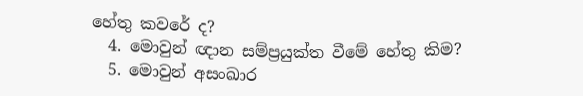හේතු කවරේ ද?
  4. මොවුන් ඥාන සම්ප්‍රයුක්ත වීමේ හේතු කිම?
  5. මොවුන් අසංඛාර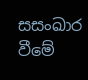සසංඛාර වීමේ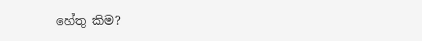හේතු කිම?